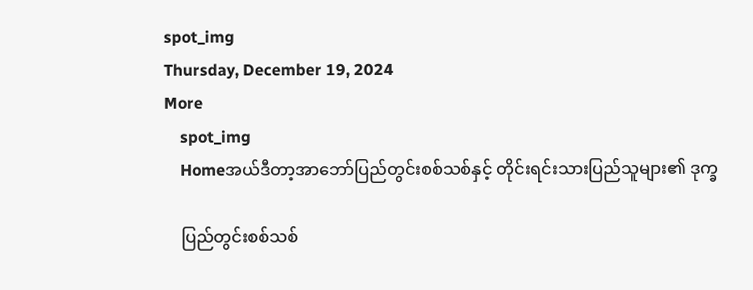spot_img
Thursday, December 19, 2024
More
    spot_img
    Homeအယ်ဒီတာ့အာဘော်ပြည်တွင်းစစ်သစ်နှင့် တိုင်းရင်းသားပြည်သူများ၏ ဒုက္ခ

    ပြည်တွင်းစစ်သစ်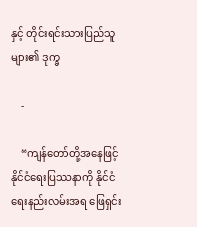နှင့် တိုင်းရင်းသားပြည်သူများ၏ ဒုက္ခ

    -

    “ကျန်တော်တို့အနေဖြင့် နိုင်ငံရေးပြဿနာကို နိုင်ငံရေးနည်းလမ်းအရ ဖြေရှင်း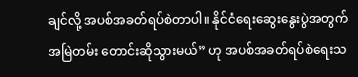ချင်လို့ အပစ်အခတ်ရပ်စဲတာပါ။ နိုင်ငံရေးဆွေးနွေးပွဲအတွက် အမြဲတမ်း တောင်းဆိုသွားမယ်” ဟု အပစ်အခတ်ရပ်စဲရေးသ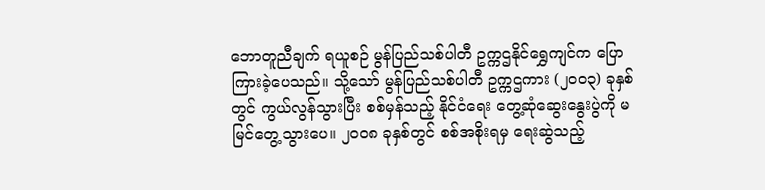ဘောတူညီချက် ရယူစဉ် မွန်ပြည်သစ်ပါတီ ဥက္ကဌနိုင်ရွှေကျင်က ပြောကြားခဲ့ပေသည်။ သို့သော် မွန်ပြည်သစ်ပါတီ ဥက္ကဌကား (၂၀၀၃) ခုနှစ်တွင် ကွယ်လွန်သွားပြီး စစ်မှန်သည့် နိုင်ငံရေး တွေ့ဆုံဆွေးနွေးပွဲကို မမြင်တွေ့သွားပေ။ ၂၀၀၈ ခုနှစ်တွင် စစ်အစိုးရမှ ရေးဆွဲသည့်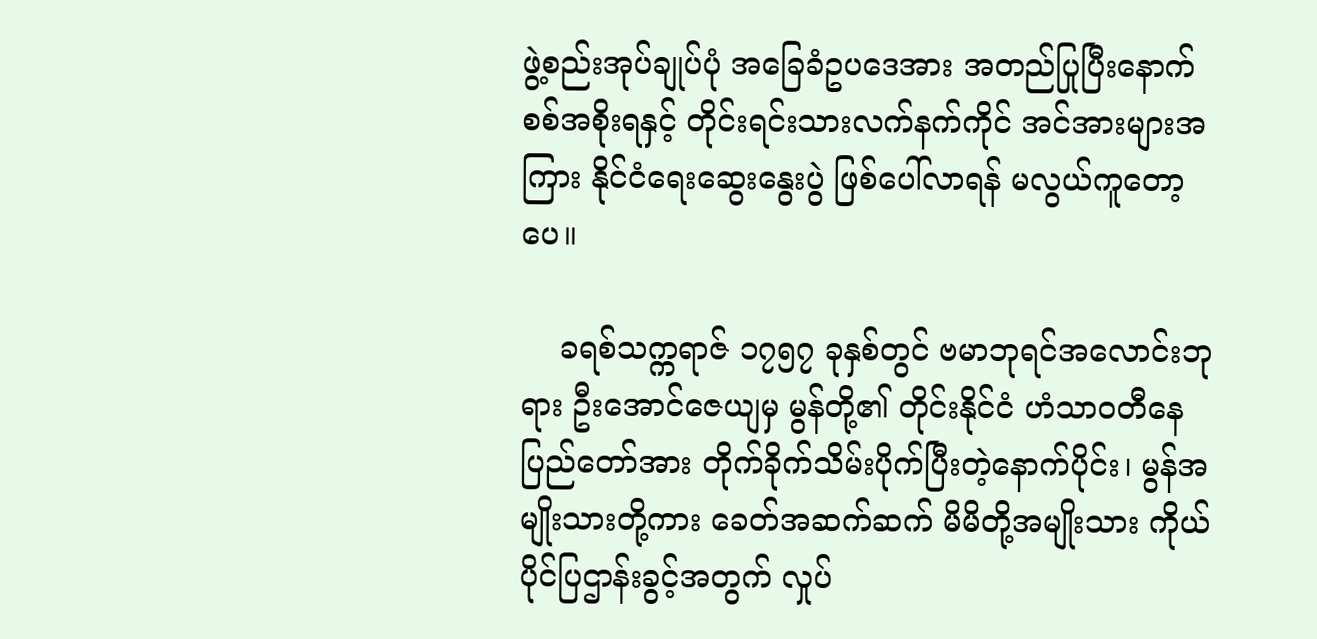ဖွဲ့စည်းအုပ်ချုပ်ပုံ အခြေခံဥပဒေအား အတည်ပြုပြီးနောက် စစ်အစိုးရနှင့် တိုင်းရင်းသားလက်နက်ကိုင် အင်အားများအကြား နိုင်ငံရေးဆွေးနွေးပွဲ ဖြစ်ပေါ်လာရန် မလွယ်ကူတော့ပေ။

    ခရစ်သက္ကရာဇ် ၁၇၅၇ ခုနှစ်တွင် ဗမာဘုရင်အလောင်းဘုရား ဦးအောင်ဇေယျမှ မွန်တို့၏ တိုင်းနိုင်ငံ ဟံသာဝတီနေပြည်တော်အား တိုက်ခိုက်သိမ်းပိုက်ပြီးတဲ့နောက်ပိုင်း၊ မွန်အမျိုးသားတို့ကား ခေတ်အဆက်ဆက် မိမိတို့အမျိုးသား ကိုယ်ပိုင်ပြဌာန်းခွင့်အတွက် လှုပ်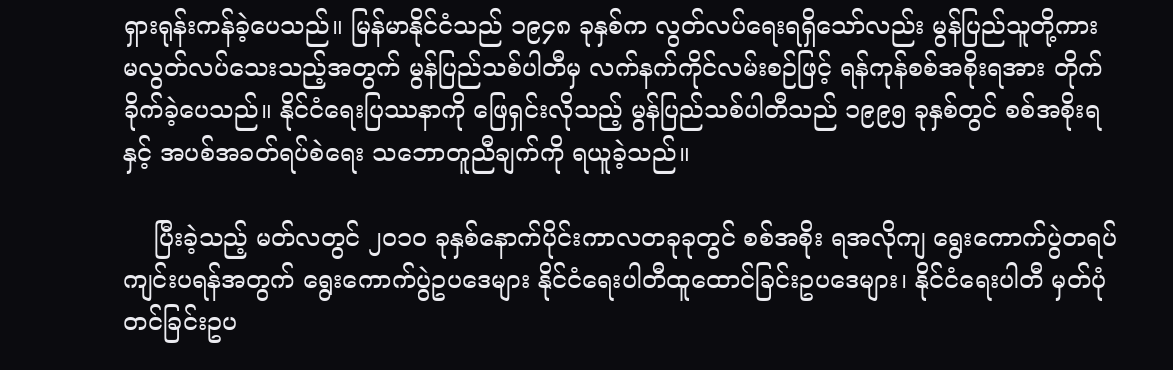ရှားရုန်းကန်ခဲ့ပေသည်။ မြန်မာနိုင်ငံသည် ၁၉၄၈ ခုနှစ်က လွတ်လပ်ရေးရရှိသော်လည်း မွန်ပြည်သူတို့ကား မလွတ်လပ်သေးသည့်အတွက် မွန်ပြည်သစ်ပါတီမှ လက်နက်ကိုင်လမ်းစဉ်ဖြင့် ရန်ကုန်စစ်အစိုးရအား တိုက်ခိုက်ခဲ့ပေသည်။ နိုင်ငံရေးပြဿနာကို ဖြေရှင်းလိုသည့် မွန်ပြည်သစ်ပါတီသည် ၁၉၉၅ ခုနှစ်တွင် စစ်အစိုးရနှင့် အပစ်အခတ်ရပ်စဲရေး သဘောတူညီချက်ကို ရယူခဲ့သည်။

    ပြီးခဲ့သည့် မတ်လတွင် ၂၀၁၀ ခုနှစ်နောက်ပိုင်းကာလတခုခုတွင် စစ်အစိုး ရအလိုကျ ရွေးကောက်ပွဲတရပ် ကျင်းပရန်အတွက် ရွေးကောက်ပွဲဥပဒေများ နိုင်ငံရေးပါတီထူထောင်ခြင်းဥပဒေများ၊ နိုင်ငံရေးပါတီ မှတ်ပုံတင်ခြင်းဥပ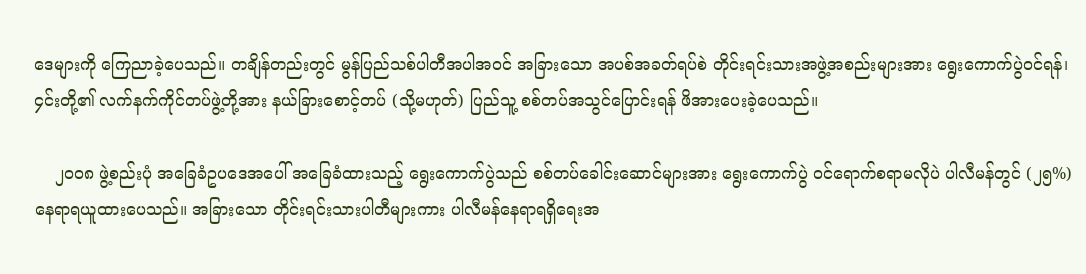ဒေများကို ကြေညာခဲ့ပေသည်။ တချိန်တည်းတွင် မွန်ပြည်သစ်ပါတီအပါအဝင် အခြားသော အပစ်အခတ်ရပ်စဲ တိုင်းရင်းသားအဖွဲ့အစည်းများအား ရွေးကောက်ပွဲဝင်ရန်၊ ၄င်းတို့၏ လက်နက်ကိုင်တပ်ဖွဲ့တို့အား နယ်ခြားစောင့်တပ် (သို့မဟုတ်) ပြည်သူ့ စစ်တပ်အသွင်ပြောင်းရန် ဖိအားပေးခဲ့ပေသည်။

    ၂၀၀၈ ဖွဲ့စည်းပုံ အခြေခံဥပဒေအပေါ် အခြေခံထားသည့် ရွေးကောက်ပွဲသည် စစ်တပ်ခေါင်းဆောင်များအား ရွေးကောက်ပွဲ ဝင်ရောက်စရာမလိုပဲ ပါလီမန်တွင် (၂၅%) နေရာရယူထားပေသည်။ အခြားသော တိုင်းရင်းသားပါတီများကား ပါလီမန်နေရာရရှိရေးအ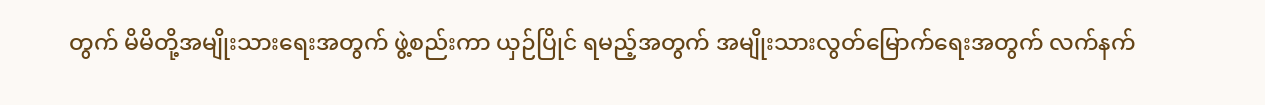တွက် မိမိတို့အမျိုးသားရေးအတွက် ဖွဲ့စည်းကာ ယှဉ်ပြိုင် ရမည့်အတွက် အမျိုးသားလွတ်မြောက်ရေးအတွက် လက်နက်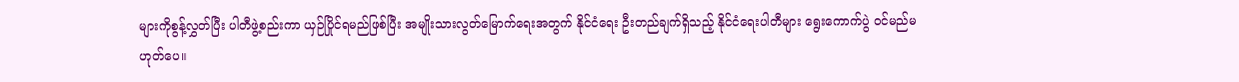များကိုစွန့်လွှတ်ပြီး ပါတီဖွဲ့စည်းကာ ယှဉ်ပြိုင်ရမည်ဖြစ်ပြီး အမျိုးသားလွတ်မြောက်ရေးအတွက် နိုင်ငံရေး ဦးတည်ချက်ရှိသည့် နိုင်ငံရေးပါတီများ ရွေးကောက်ပွဲ ဝင်မည်မဟုတ်ပေ။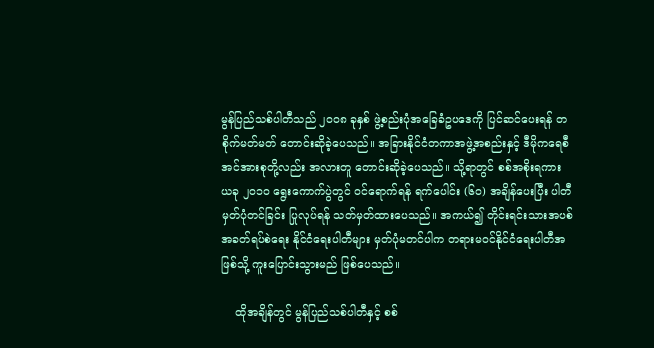မွန်ပြည်သစ်ပါတီသည် ၂၀၀၈ ခုနှစ် ဖွဲ့စည်းပုံအခြေခံဥပဒေကို ပြင်ဆင်ပေးရန် တစိုက်မတ်မတ် တောင်းဆိုခဲ့ပေသည်။ အခြားနိုင်ငံတကာအဖွဲ့အစည်းနှင့် ဒီမိုကရေစီအင်အားစုတို့လည်း အလားတူ တောင်းဆိုခဲ့ပေသည်။ သို့ရာတွင် စစ်အစိုးရကား ယခု ၂၀၁၀ ရွေးကောက်ပွဲတွင် ဝင်ရောက်ရန် ရက်ပေါင်း (၆၀) အချိန်ပေးပြီး ပါတီမှတ်ပုံတင်ခြင်း ပြုလုပ်ရန် သတ်မှတ်ထားပေသည်။ အကယ်၍ တိုင်းရင်းသားအပစ်အခတ်ရပ်စဲရေး နိုင်ငံရေးပါတီများ မှတ်ပုံမတင်ပါက တရားမဝင်နိုင်ငံရေးပါတီအဖြစ်သို့ ကူးပြောင်းသွားမည် ဖြစ်ပေသည်။

    ထိုအချိန်တွင် မွန်ပြည်သစ်ပါတီနှင့် စစ်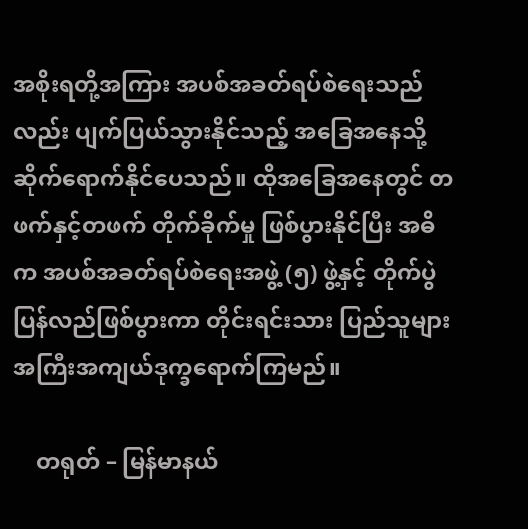အစိုးရတို့အကြား အပစ်အခတ်ရပ်စဲရေးသည်လည်း ပျက်ပြယ်သွားနိုင်သည့် အခြေအနေသို့ ဆိုက်ရောက်နိုင်ပေသည်။ ထိုအခြေအနေတွင် တဖက်နှင့်တဖက် တိုက်ခိုက်မှု ဖြစ်ပွားနိုင်ပြီး အဓိက အပစ်အခတ်ရပ်စဲရေးအဖွဲ့ (၅) ဖွဲ့နှင့် တိုက်ပွဲပြန်လည်ဖြစ်ပွားကာ တိုင်းရင်းသား ပြည်သူများ အကြီးအကျယ်ဒုက္ခရောက်ကြမည်။

    တရုတ် – မြန်မာနယ်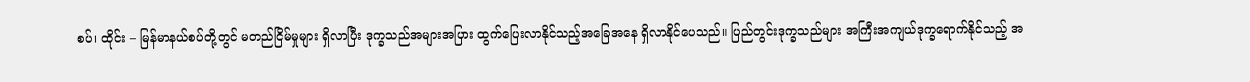စပ်၊ ထိုင်း – မြန်မာနယ်စပ်တို့တွင် မတည်ငြိမ်မှုများ ရှိလာပြီး ဒုက္ခသည်အများအပြား ထွက်ပြေးလာနိုင်သည့်အခြေအနေ ရှိလာနိုင်ပေသည်။ ပြည်တွင်းဒုက္ခသည်များ အကြီးအကျယ်ဒုက္ခရောက်နိုင်သည့် အ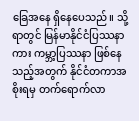ခြေအနေ ရှိနေပေသည်။ သို့ရာတွင် မြန်မာနိုင်ငံပြဿနာကား ကမ္ဘာ့ပြဿနာ ဖြစ်နေသည့်အတွက် နိုင်ငံတကာအစိုးရမှ တက်ရောက်လာ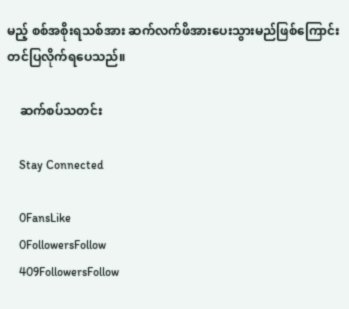မည့် စစ်အစိုးရသစ်အား ဆက်လက်ဖိအားပေးသွားမည်ဖြစ်ကြောင်း တင်ပြလိုက်ရပေသည်။

    ဆက်စပ်သတင်း

    Stay Connected

    0FansLike
    0FollowersFollow
    409FollowersFollow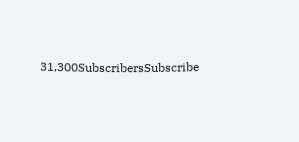31,300SubscribersSubscribe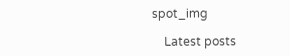spot_img

    Latest posts